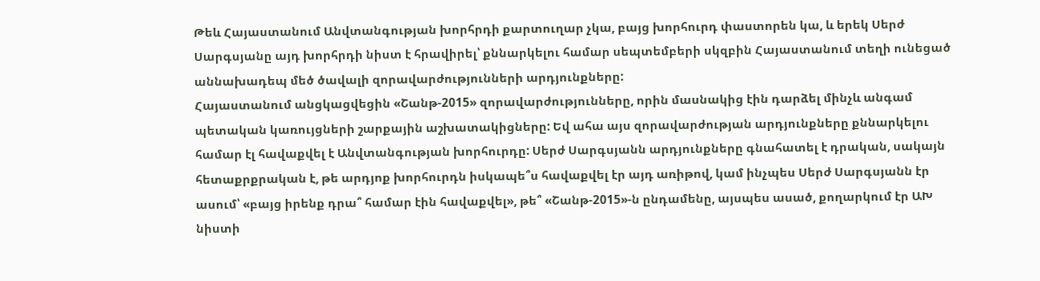Թեև Հայաստանում Անվտանգության խորհրդի քարտուղար չկա, բայց խորհուրդ փաստորեն կա, և երեկ Սերժ Սարգսյանը այդ խորհրդի նիստ է հրավիրել՝ քննարկելու համար սեպտեմբերի սկզբին Հայաստանում տեղի ունեցած աննախադեպ մեծ ծավալի զորավարժությունների արդյունքները:
Հայաստանում անցկացվեցին «Շանթ-2015» զորավարժությունները, որին մասնակից էին դարձել մինչև անգամ պետական կառույցների շարքային աշխատակիցները: Եվ ահա այս զորավարժության արդյունքները քննարկելու համար էլ հավաքվել է Անվտանգության խորհուրդը: Սերժ Սարգսյանն արդյունքները գնահատել է դրական, սակայն հետաքրքրական է, թե արդյոք խորհուրդն իսկապե՞ս հավաքվել էր այդ առիթով, կամ ինչպես Սերժ Սարգսյանն էր ասում՝ «բայց իրենք դրա՞ համար էին հավաքվել», թե՞ «Շանթ-2015»-ն ընդամենը, այսպես ասած, քողարկում էր ԱԽ նիստի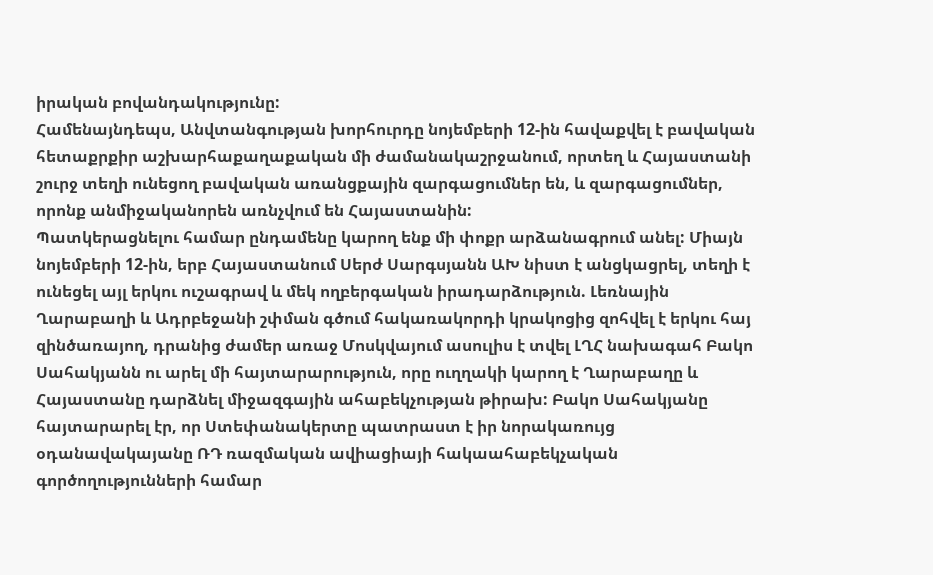իրական բովանդակությունը:
Համենայնդեպս, Անվտանգության խորհուրդը նոյեմբերի 12-ին հավաքվել է բավական հետաքրքիր աշխարհաքաղաքական մի ժամանակաշրջանում, որտեղ և Հայաստանի շուրջ տեղի ունեցող բավական առանցքային զարգացումներ են, և զարգացումներ, որոնք անմիջականորեն առնչվում են Հայաստանին:
Պատկերացնելու համար ընդամենը կարող ենք մի փոքր արձանագրում անել: Միայն նոյեմբերի 12-ին, երբ Հայաստանում Սերժ Սարգսյանն ԱԽ նիստ է անցկացրել, տեղի է ունեցել այլ երկու ուշագրավ և մեկ ողբերգական իրադարձություն. Լեռնային Ղարաբաղի և Ադրբեջանի շփման գծում հակառակորդի կրակոցից զոհվել է երկու հայ զինծառայող, դրանից ժամեր առաջ Մոսկվայում ասուլիս է տվել ԼՂՀ նախագահ Բակո Սահակյանն ու արել մի հայտարարություն, որը ուղղակի կարող է Ղարաբաղը և Հայաստանը դարձնել միջազգային ահաբեկչության թիրախ: Բակո Սահակյանը հայտարարել էր, որ Ստեփանակերտը պատրաստ է իր նորակառույց օդանավակայանը ՌԴ ռազմական ավիացիայի հակաահաբեկչական գործողությունների համար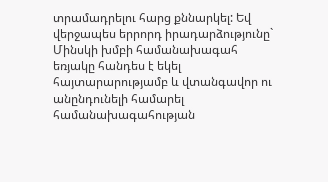տրամադրելու հարց քննարկել: Եվ վերջապես երրորդ իրադարձությունը` Մինսկի խմբի համանախագահ եռյակը հանդես է եկել հայտարարությամբ և վտանգավոր ու անընդունելի համարել համանախագահության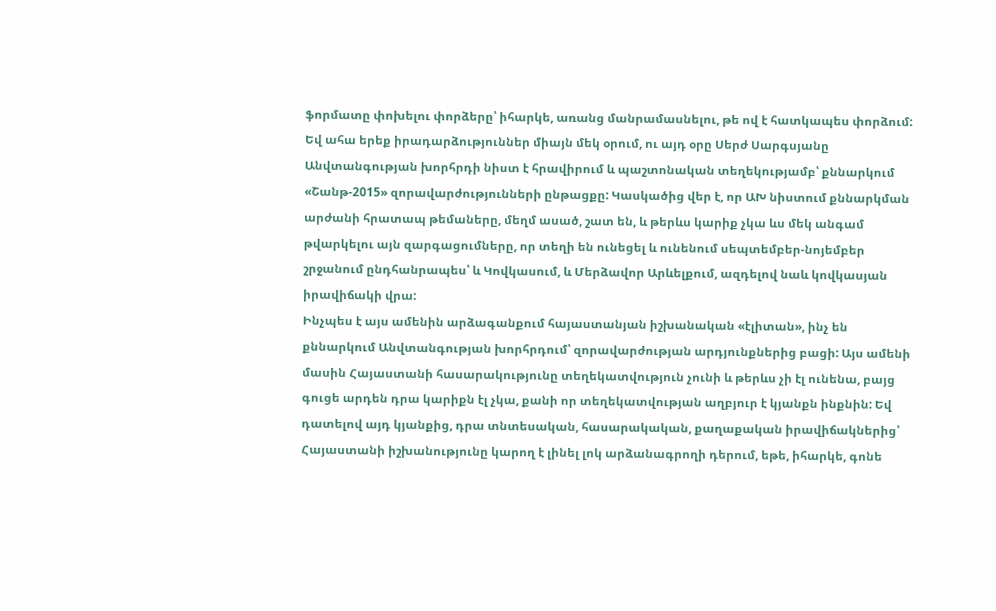ֆորմատը փոխելու փորձերը՝ իհարկե, առանց մանրամասնելու, թե ով է հատկապես փորձում:
Եվ ահա երեք իրադարձություններ միայն մեկ օրում, ու այդ օրը Սերժ Սարգսյանը Անվտանգության խորհրդի նիստ է հրավիրում և պաշտոնական տեղեկությամբ՝ քննարկում «Շանթ-2015» զորավարժությունների ընթացքը: Կասկածից վեր է, որ ԱԽ նիստում քննարկման արժանի հրատապ թեմաները, մեղմ ասած, շատ են, և թերևս կարիք չկա ևս մեկ անգամ թվարկելու այն զարգացումները, որ տեղի են ունեցել և ունենում սեպտեմբեր-նոյեմբեր շրջանում ընդհանրապես՝ և Կովկասում, և Մերձավոր Արևելքում, ազդելով նաև կովկասյան իրավիճակի վրա:
Ինչպես է այս ամենին արձագանքում հայաստանյան իշխանական «էլիտան», ինչ են քննարկում Անվտանգության խորհրդում՝ զորավարժության արդյունքներից բացի: Այս ամենի մասին Հայաստանի հասարակությունը տեղեկատվություն չունի և թերևս չի էլ ունենա, բայց գուցե արդեն դրա կարիքն էլ չկա, քանի որ տեղեկատվության աղբյուր է կյանքն ինքնին: Եվ դատելով այդ կյանքից, դրա տնտեսական, հասարակական, քաղաքական իրավիճակներից՝ Հայաստանի իշխանությունը կարող է լինել լոկ արձանագրողի դերում, եթե, իհարկե, գոնե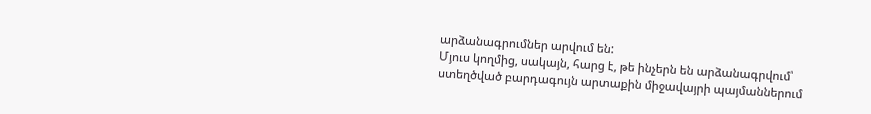արձանագրումներ արվում են:
Մյուս կողմից, սակայն, հարց է, թե ինչերն են արձանագրվում՝ ստեղծված բարդագույն արտաքին միջավայրի պայմաններում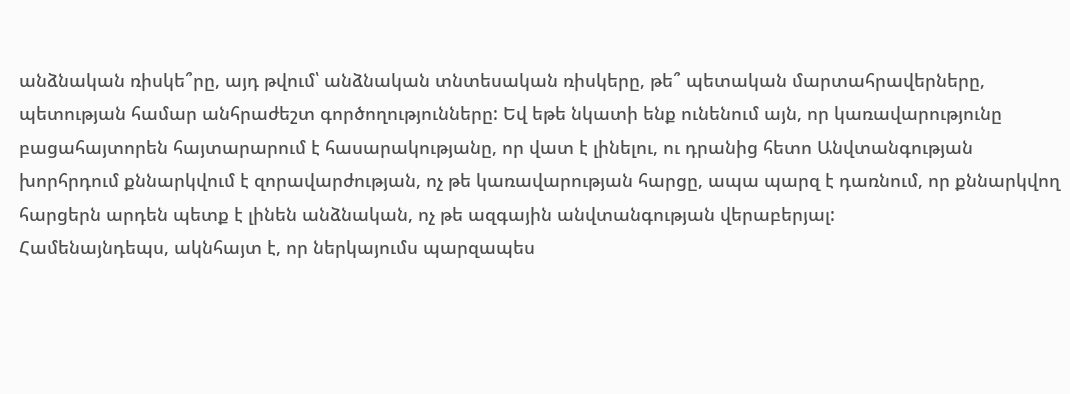անձնական ռիսկե՞րը, այդ թվում՝ անձնական տնտեսական ռիսկերը, թե՞ պետական մարտահրավերները, պետության համար անհրաժեշտ գործողությունները: Եվ եթե նկատի ենք ունենում այն, որ կառավարությունը բացահայտորեն հայտարարում է հասարակությանը, որ վատ է լինելու, ու դրանից հետո Անվտանգության խորհրդում քննարկվում է զորավարժության, ոչ թե կառավարության հարցը, ապա պարզ է դառնում, որ քննարկվող հարցերն արդեն պետք է լինեն անձնական, ոչ թե ազգային անվտանգության վերաբերյալ:
Համենայնդեպս, ակնհայտ է, որ ներկայումս պարզապես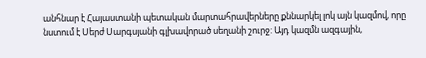անհնար է Հայաստանի պետական մարտահրավերները քննարկել լոկ այն կազմով, որը նստում է Սերժ Սարգսյանի գլխավորած սեղանի շուրջ: Այդ կազմն ազգային,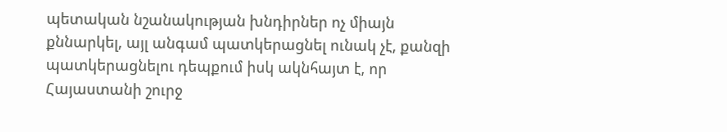պետական նշանակության խնդիրներ ոչ միայն քննարկել, այլ անգամ պատկերացնել ունակ չէ, քանզի պատկերացնելու դեպքում իսկ ակնհայտ է, որ Հայաստանի շուրջ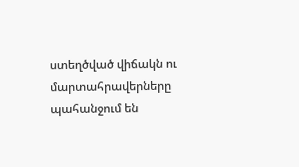ստեղծված վիճակն ու մարտահրավերները պահանջում են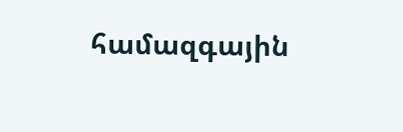համազգային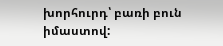խորհուրդ՝ բառի բուն իմաստով: